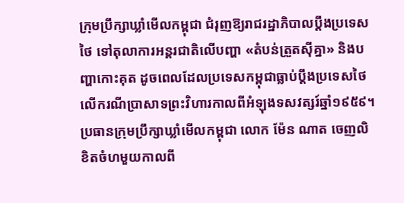ក្រុមប្រឹក្សាឃ្លាំមើលកម្ពុជា ជំរុញឱ្យរាជរដ្ឋាភិបាលប្តឹងប្រទេសថៃ ទៅតុលាការអន្តរជាតិលើបញ្ហា «តំបន់ត្រួតស៊ីគ្នា» និងបញ្ហាកោះគុត ដូចពេលដែលប្រទេសកម្ពុជាធ្លាប់ប្តឹងប្រទេសថៃ លើករណីប្រាសាទព្រះវិហារកាលពីអំឡុងទសវត្សរ៍ឆ្នាំ១៩៥៩។
ប្រធានក្រុមប្រឹក្សាឃ្លាំមើលកម្ពុជា លោក ម៉ែន ណាត ចេញលិខិតចំហមួយកាលពី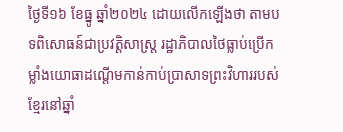ថ្ងៃទី១៦ ខែធ្នូ ឆ្នាំ២០២៤ ដោយលើកឡើងថា តាមបទពិសោធន៍ជាប្រវត្តិសាស្ត្រ រដ្ឋាភិបាលថៃធ្លាប់ប្រើកម្លាំងយោធាដណ្តើមកាន់កាប់ប្រាសាទព្រះវិហាររបស់ខ្មែរនៅឆ្នាំ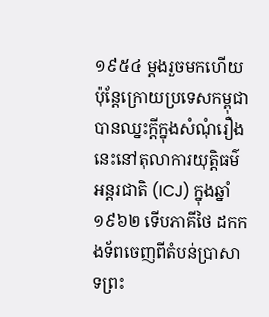១៩៥៤ ម្តងរួចមកហើយ ប៉ុន្តែក្រោយប្រទេសកម្ពុជាបានឈ្នះក្តីក្នុងសំណុំរឿងនេះនៅតុលាការយុត្តិធម៌អន្តរជាតិ (ICJ) ក្នុងឆ្នាំ១៩៦២ ទើបភាគីថៃ ដកកងទ័ពចេញពីតំបន់ប្រាសាទព្រះ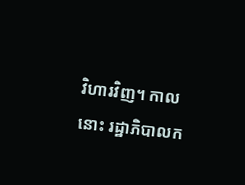វិហារវិញ។ កាលនោះ រដ្ឋាភិបាលក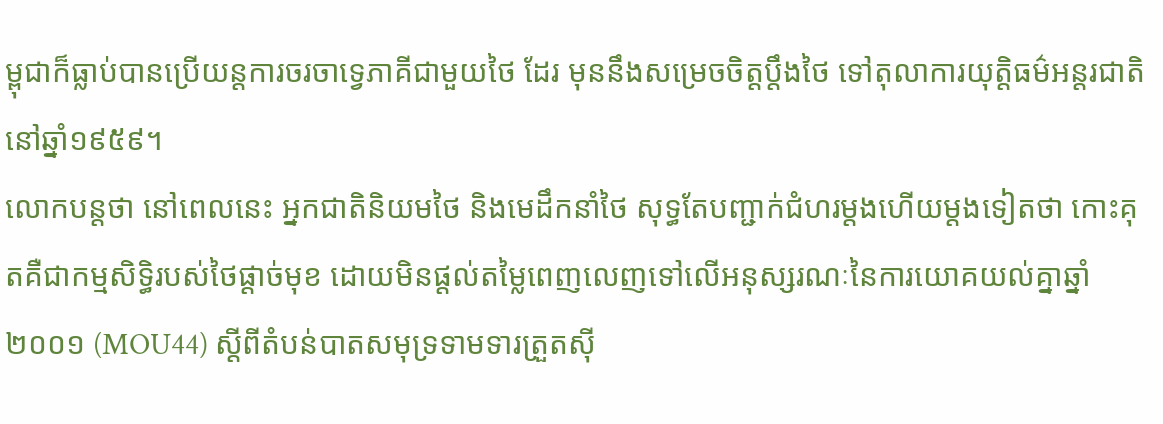ម្ពុជាក៏ធ្លាប់បានប្រើយន្តការចរចាទ្វេភាគីជាមួយថៃ ដែរ មុននឹងសម្រេចចិត្តប្តឹងថៃ ទៅតុលាការយុត្តិធម៌អន្តរជាតិនៅឆ្នាំ១៩៥៩។
លោកបន្តថា នៅពេលនេះ អ្នកជាតិនិយមថៃ និងមេដឹកនាំថៃ សុទ្ធតែបញ្ជាក់ជំហរម្តងហើយម្តងទៀតថា កោះគុតគឺជាកម្មសិទ្ធិរបស់ថៃផ្ដាច់មុខ ដោយមិនផ្តល់តម្លៃពេញលេញទៅលើអនុស្សរណៈនៃការយោគយល់គ្នាឆ្នាំ២០០១ (MOU44) ស្ដីពីតំបន់បាតសមុទ្រទាមទារត្រួតស៊ី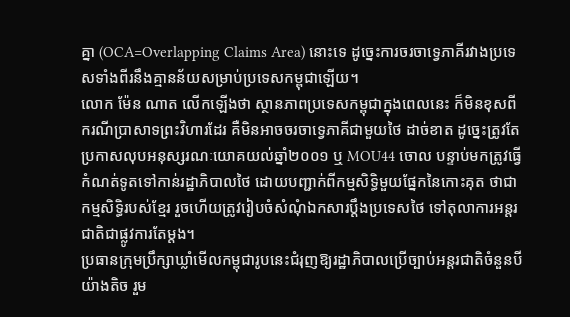គ្នា (OCA=Overlapping Claims Area) នោះទេ ដូច្នេះការចរចាទ្វេភាគីរវាងប្រទេសទាំងពីរនឹងគ្មានន័យសម្រាប់ប្រទេសកម្ពុជាឡើយ។
លោក ម៉ែន ណាត លើកឡើងថា ស្ថានភាពប្រទេសកម្ពុជាក្នុងពេលនេះ ក៏មិនខុសពីករណីប្រាសាទព្រះវិហារដែរ គឺមិនអាចចរចាទ្វេភាគីជាមួយថៃ ដាច់ខាត ដូច្នេះត្រូវតែប្រកាសលុបអនុស្សរណៈយោគយល់ឆ្នាំ២០០១ ឬ MOU44 ចោល បន្ទាប់មកត្រូវធ្វើកំណត់ទូតទៅកាន់រដ្ឋាភិបាលថៃ ដោយបញ្ជាក់ពីកម្មសិទ្ធិមួយផ្នែកនៃកោះគុត ថាជាកម្មសិទ្ធិរបស់ខ្មែរ រួចហើយត្រូវរៀបចំសំណុំឯកសារប្តឹងប្រទេសថៃ ទៅតុលាការអន្តរជាតិជាផ្លូវការតែម្តង។
ប្រធានក្រុមប្រឹក្សាឃ្លាំមើលកម្ពុជារូបនេះជំរុញឱ្យរដ្ឋាភិបាលប្រើច្បាប់អន្តរជាតិចំនួនបីយ៉ាងតិច រួម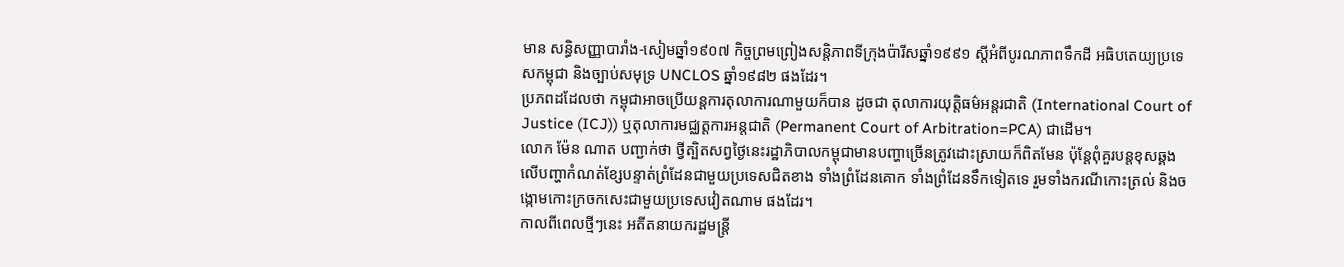មាន សន្ធិសញ្ញាបារាំង-សៀមឆ្នាំ១៩០៧ កិច្ចព្រមព្រៀងសន្តិភាពទីក្រុងប៉ារីសឆ្នាំ១៩៩១ ស្តីអំពីបូរណភាពទឹកដី អធិបតេយ្យប្រទេសកម្ពុជា និងច្បាប់សមុទ្រ UNCLOS ឆ្នាំ១៩៨២ ផងដែរ។
ប្រភពដដែលថា កម្ពុជាអាចប្រើយន្តការតុលាការណាមួយក៏បាន ដូចជា តុលាការយុត្តិធម៌អន្តរជាតិ (International Court of Justice (ICJ)) ឬតុលាការមជ្ឈត្តការអន្តជាតិ (Permanent Court of Arbitration=PCA) ជាដើម។
លោក ម៉ែន ណាត បញ្ជាក់ថា ថ្វីត្បិតសព្វថ្ងៃនេះរដ្ឋាភិបាលកម្ពុជាមានបញ្ហាច្រើនត្រូវដោះស្រាយក៏ពិតមែន ប៉ុន្តែពុំគួរបន្តខុសឆ្គងលើបញ្ហាកំណត់ខ្សែបន្ទាត់ព្រំដែនជាមួយប្រទេសជិតខាង ទាំងព្រំដែនគោក ទាំងព្រំដែនទឹកទៀតទេ រួមទាំងករណីកោះត្រល់ និងចង្កោមកោះក្រចកសេះជាមួយប្រទេសវៀតណាម ផងដែរ។
កាលពីពេលថ្មីៗនេះ អតីតនាយករដ្ឋមន្ត្រី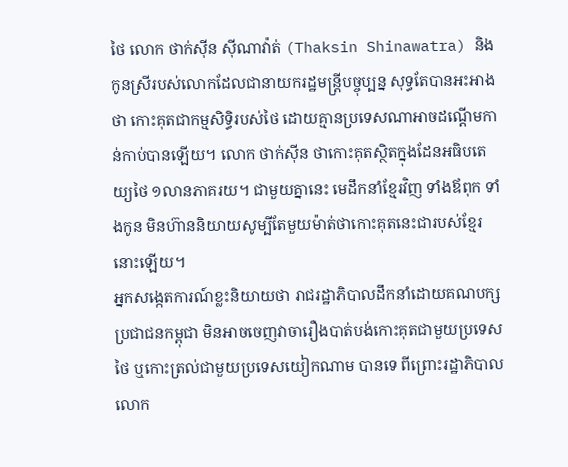ថៃ លោក ថាក់ស៊ីន ស៊ីណាវ៉ាត់ (Thaksin Shinawatra) និងកូនស្រីរបស់លោកដែលជានាយករដ្ឋមន្ត្រីបច្ចុប្បន្ន សុទ្ធតែបានអះអាងថា កោះគុតជាកម្មសិទ្ធិរបស់ថៃ ដោយគ្មានប្រទេសណាអាចដណ្ដើមកាន់កាប់បានឡើយ។ លោក ថាក់ស៊ីន ថាកោះគុតស្ថិតក្នុងដែនអធិបតេយ្យថៃ ១លានភាគរយ។ ជាមួយគ្នានេះ មេដឹកនាំខ្មែរវិញ ទាំងឪពុក ទាំងកូន មិនហ៊ាននិយាយសូម្បីតែមួយម៉ាត់ថាកោះគុតនេះជារបស់ខ្មែរនោះឡើយ។
អ្នកសង្កេតការណ៍ខ្លះនិយាយថា រាជរដ្ឋាភិបាលដឹកនាំដោយគណបក្សប្រជាជនកម្ពុជា មិនអាចចេញវាចារឿងបាត់បង់កោះគុតជាមួយប្រទេសថៃ ឬកោះត្រល់ជាមួយប្រទេសយៀកណាម បានទេ ពីព្រោះរដ្ឋាភិបាលលោក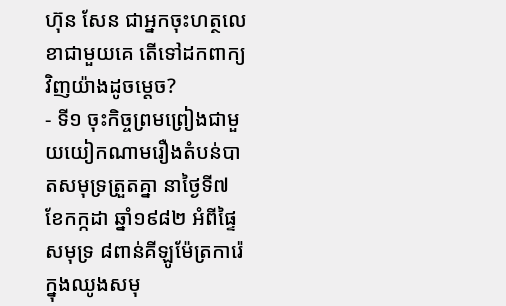ហ៊ុន សែន ជាអ្នកចុះហត្ថលេខាជាមួយគេ តើទៅដកពាក្យវិញយ៉ាងដូចម្តេច?
- ទី១ ចុះកិច្ចព្រមព្រៀងជាមួយយៀកណាមរឿងតំបន់បាតសមុទ្រត្រួតគ្នា នាថ្ងៃទី៧ ខែកក្កដា ឆ្នាំ១៩៨២ អំពីផ្ទៃសមុទ្រ ៨ពាន់គីឡូម៉ែត្រការ៉េក្នុងឈូងសមុ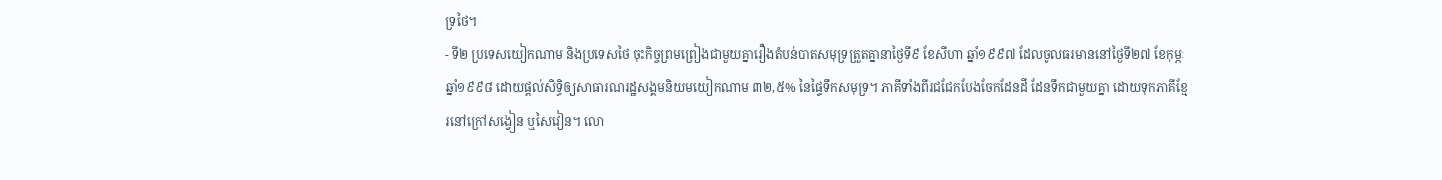ទ្រថៃ។
- ទី២ ប្រទេសយៀកណាម និងប្រទេសថៃ ចុះកិច្ចព្រមព្រៀងជាមួយគ្នារឿងតំបន់បាតសមុទ្រត្រួតគ្នានាថ្ងៃទី៩ ខែសីហា ឆ្នាំ១៩៩៧ ដែលចូលធរមាននៅថ្ងៃទី២៧ ខែកុម្ភៈ ឆ្នាំ១៩៩៨ ដោយផ្តល់សិទ្ធិឲ្យសាធារណរដ្ឋសង្គមនិយមយៀកណាម ៣២,៥% នៃផ្ទៃទឹកសមុទ្រ។ ភាគីទាំងពីរជជែកបែងចែកដែនដី ដែនទឹកជាមួយគ្នា ដោយទុកភាគីខ្មែរនៅក្រៅសង្វៀន ឬសៃវៀន។ លោ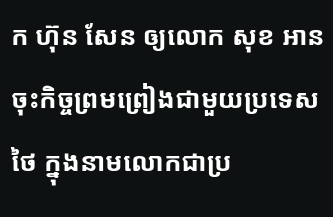ក ហ៊ុន សែន ឲ្យលោក សុខ អាន ចុះកិច្ចព្រមព្រៀងជាមួយប្រទេសថៃ ក្នុងនាមលោកជាប្រ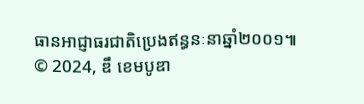ធានអាជ្ញាធរជាតិប្រេងឥន្ធនៈនាឆ្នាំ២០០១៕
© 2024, ឌឹ ខេមបូឌា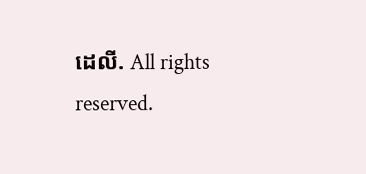ដេលី. All rights reserved.